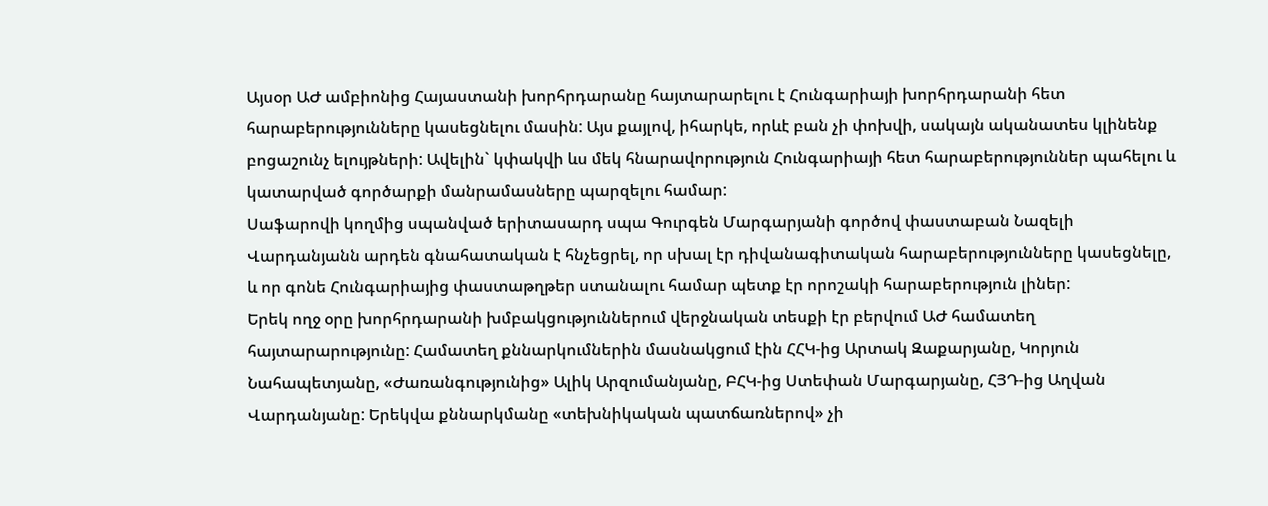Այսօր ԱԺ ամբիոնից Հայաստանի խորհրդարանը հայտարարելու է Հունգարիայի խորհրդարանի հետ հարաբերությունները կասեցնելու մասին: Այս քայլով, իհարկե, որևէ բան չի փոխվի, սակայն ականատես կլինենք բոցաշունչ ելույթների: Ավելին` կփակվի ևս մեկ հնարավորություն Հունգարիայի հետ հարաբերություններ պահելու և կատարված գործարքի մանրամասները պարզելու համար:
Սաֆարովի կողմից սպանված երիտասարդ սպա Գուրգեն Մարգարյանի գործով փաստաբան Նազելի Վարդանյանն արդեն գնահատական է հնչեցրել, որ սխալ էր դիվանագիտական հարաբերությունները կասեցնելը, և որ գոնե Հունգարիայից փաստաթղթեր ստանալու համար պետք էր որոշակի հարաբերություն լիներ:
Երեկ ողջ օրը խորհրդարանի խմբակցություններում վերջնական տեսքի էր բերվում ԱԺ համատեղ հայտարարությունը: Համատեղ քննարկումներին մասնակցում էին ՀՀԿ-ից Արտակ Զաքարյանը, Կորյուն Նահապետյանը, «Ժառանգությունից» Ալիկ Արզումանյանը, ԲՀԿ-ից Ստեփան Մարգարյանը, ՀՅԴ-ից Աղվան Վարդանյանը: Երեկվա քննարկմանը «տեխնիկական պատճառներով» չի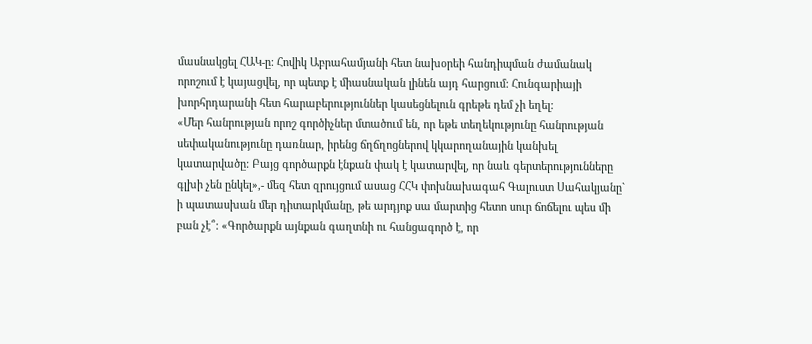մասնակցել ՀԱԿ-ը: Հովիկ Աբրահամյանի հետ նախօրեի հանդիպման ժամանակ որոշում է կայացվել, որ պետք է միասնական լինեն այդ հարցում: Հունգարիայի խորհրդարանի հետ հարաբերություններ կասեցնելուն գրեթե դեմ չի եղել:
«Մեր հանրության որոշ գործիչներ մտածում են, որ եթե տեղեկությունը հանրության սեփականությունը դառնար, իրենց ճղճղոցներով կկարողանային կանխել կատարվածը: Բայց գործարքն էնքան փակ է կատարվել, որ նաև գերտերությունները գլխի չեն ընկել»,- մեզ հետ զրույցում ասաց ՀՀԿ փոխնախագահ Գալուստ Սահակյանը` ի պատասխան մեր դիտարկմանը, թե արդյոք սա մարտից հետո սուր ճոճելու պես մի բան չէ՞: «Գործարքն այնքան գաղտնի ու հանցագործ է, որ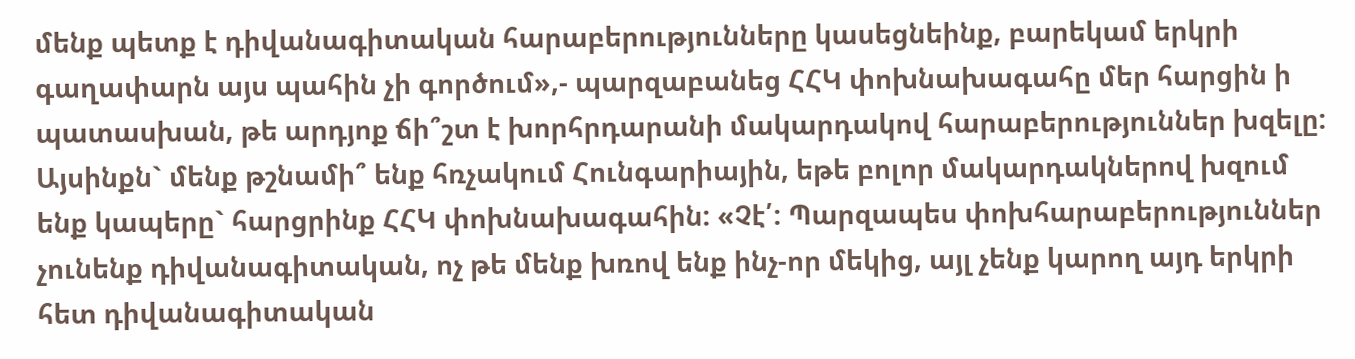մենք պետք է դիվանագիտական հարաբերությունները կասեցնեինք, բարեկամ երկրի գաղափարն այս պահին չի գործում»,- պարզաբանեց ՀՀԿ փոխնախագահը մեր հարցին ի պատասխան, թե արդյոք ճի՞շտ է խորհրդարանի մակարդակով հարաբերություններ խզելը: Այսինքն` մենք թշնամի՞ ենք հռչակում Հունգարիային, եթե բոլոր մակարդակներով խզում ենք կապերը` հարցրինք ՀՀԿ փոխնախագահին: «Չէ՛: Պարզապես փոխհարաբերություններ չունենք դիվանագիտական, ոչ թե մենք խռով ենք ինչ-որ մեկից, այլ չենք կարող այդ երկրի հետ դիվանագիտական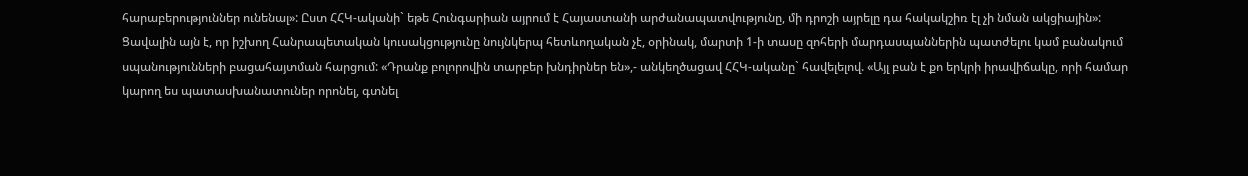հարաբերություններ ունենալ»: Ըստ ՀՀԿ-ականի` եթե Հունգարիան այրում է Հայաստանի արժանապատվությունը, մի դրոշի այրելը դա հակակշիռ էլ չի նման ակցիային»: Ցավալին այն է, որ իշխող Հանրապետական կուսակցությունը նույնկերպ հետևողական չէ, օրինակ, մարտի 1-ի տասը զոհերի մարդասպաններին պատժելու կամ բանակում սպանությունների բացահայտման հարցում: «Դրանք բոլորովին տարբեր խնդիրներ են»,- անկեղծացավ ՀՀԿ-ականը` հավելելով. «Այլ բան է քո երկրի իրավիճակը, որի համար կարող ես պատասխանատուներ որոնել, գտնել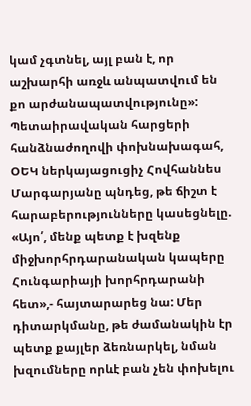կամ չգտնել, այլ բան է, որ աշխարհի առջև անպատվում են քո արժանապատվությունը»:
Պետաիրավական հարցերի հանձնաժողովի փոխնախագահ, ՕԵԿ ներկայացուցիչ Հովհաննես Մարգարյանը պնդեց, թե ճիշտ է հարաբերությունները կասեցնելը. «Այո՛, մենք պետք է խզենք միջխորհրդարանական կապերը Հունգարիայի խորհրդարանի հետ»,- հայտարարեց նա: Մեր դիտարկմանը, թե ժամանակին էր պետք քայլեր ձեռնարկել, նման խզումները որևէ բան չեն փոխելու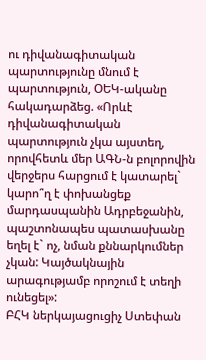ու դիվանագիտական պարտությունը մնում է պարտություն, ՕԵԿ-ականը հակադարձեց. «Որևէ դիվանագիտական պարտություն չկա այստեղ, որովհետև մեր ԱԳՆ-ն բոլորովին վերջերս հարցում է կատարել` կարո՞ղ է փոխանցեք մարդասպանին Ադրբեջանին, պաշտոնապես պատասխանը եղել է` ոչ, նման քննարկումներ չկան: Կայծակնային արագությամբ որոշում է տեղի ունեցել»:
ԲՀԿ ներկայացուցիչ Ստեփան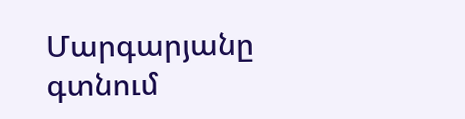Մարգարյանը գտնում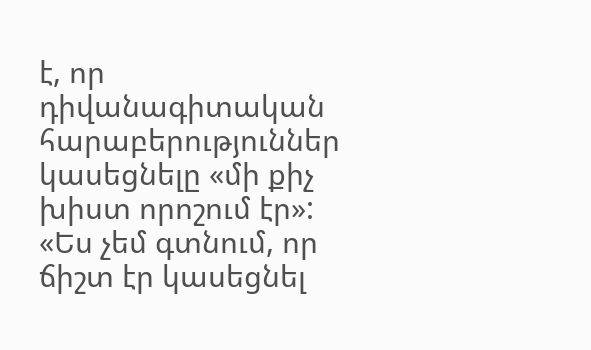է, որ դիվանագիտական հարաբերություններ կասեցնելը «մի քիչ խիստ որոշում էր»: «Ես չեմ գտնում, որ ճիշտ էր կասեցնել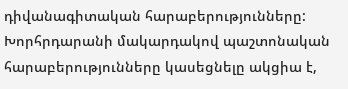դիվանագիտական հարաբերությունները: Խորհրդարանի մակարդակով պաշտոնական հարաբերությունները կասեցնելը ակցիա է,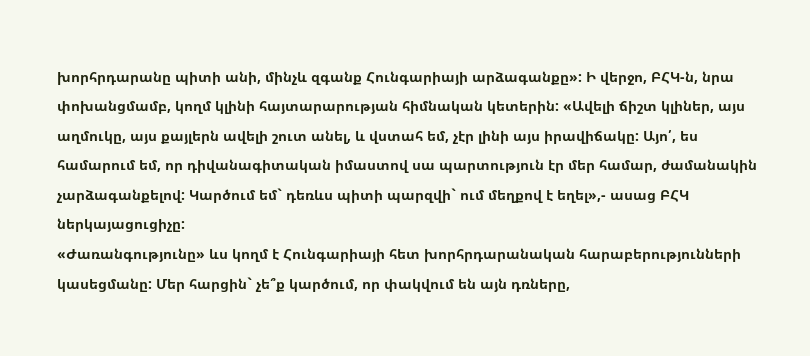խորհրդարանը պիտի անի, մինչև զգանք Հունգարիայի արձագանքը»: Ի վերջո, ԲՀԿ-ն, նրա փոխանցմամբ, կողմ կլինի հայտարարության հիմնական կետերին: «Ավելի ճիշտ կլիներ, այս աղմուկը, այս քայլերն ավելի շուտ անել, և վստահ եմ, չէր լինի այս իրավիճակը: Այո՛, ես համարում եմ, որ դիվանագիտական իմաստով սա պարտություն էր մեր համար, ժամանակին չարձագանքելով: Կարծում եմ` դեռևս պիտի պարզվի` ում մեղքով է եղել»,- ասաց ԲՀԿ ներկայացուցիչը:
«Ժառանգությունը» ևս կողմ է Հունգարիայի հետ խորհրդարանական հարաբերությունների կասեցմանը: Մեր հարցին` չե՞ք կարծում, որ փակվում են այն դռները,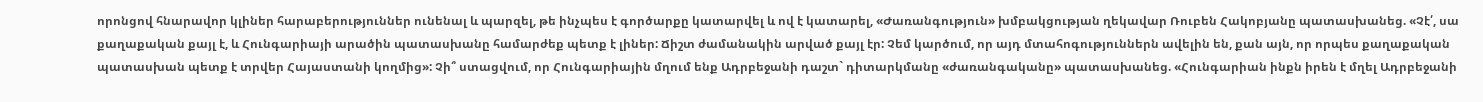որոնցով հնարավոր կլիներ հարաբերություններ ունենալ և պարզել, թե ինչպես է գործարքը կատարվել և ով է կատարել, «Ժառանգություն» խմբակցության ղեկավար Ռուբեն Հակոբյանը պատասխանեց. «Չէ՛, սա քաղաքական քայլ է, և Հունգարիայի արածին պատասխանը համարժեք պետք է լիներ: Ճիշտ ժամանակին արված քայլ էր: Չեմ կարծում, որ այդ մտահոգություններն ավելին են, քան այն, որ որպես քաղաքական պատասխան պետք է տրվեր Հայաստանի կողմից»: Չի՞ ստացվում, որ Հունգարիային մղում ենք Ադրբեջանի դաշտ` դիտարկմանը «ժառանգականը» պատասխանեց. «Հունգարիան ինքն իրեն է մղել Ադրբեջանի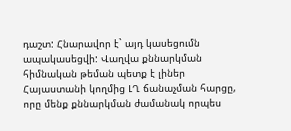դաշտ: Հնարավոր է` այդ կասեցումն ապակասեցվի: Վաղվա քննարկման հիմնական թեման պետք է լիներ Հայաստանի կողմից ԼՂ ճանաչման հարցը, որը մենք քննարկման ժամանակ որպես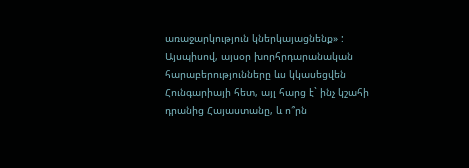առաջարկություն կներկայացնենք» :
Այսպիսով, այսօր խորհրդարանական հարաբերությունները ևս կկասեցվեն Հունգարիայի հետ, այլ հարց է` ինչ կշահի դրանից Հայաստանը, և ո՞րն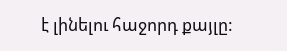է լինելու հաջորդ քայլը: